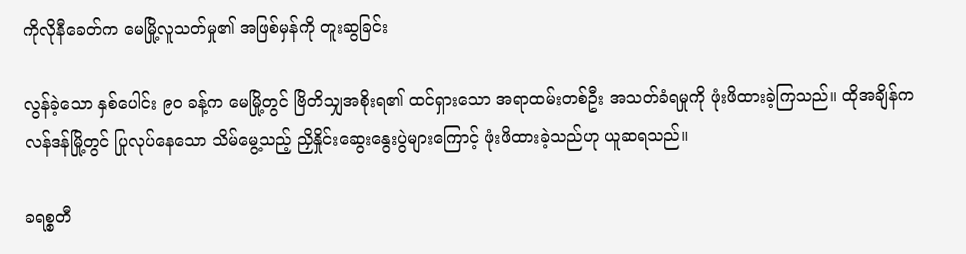ကိုလိုနီခေတ်က မေမြို့လူသတ်မှု၏ အဖြစ်မှန်ကို တူးဆွခြင်း

လွန်ခဲ့သော နှစ်ပေါင်း ၉၀ ခန့်က မေမြို့တွင် ဗြိတိသျှအစိုးရ၏ ထင်ရှားသော အရာထမ်းတစ်ဦး အသတ်ခံရမှုကို ဖုံးဖိထားခဲ့ကြသည်။ ထိုအချိန်က လန်ဒန်မြို့တွင် ပြုလုပ်နေသော သိမ်မွေ့သည့် ညှိနှိုင်းဆွေးနွေးပွဲများကြောင့် ဖုံးဖိထားခဲ့သည်ဟု ယူဆရသည်။

ခရစ္စတီ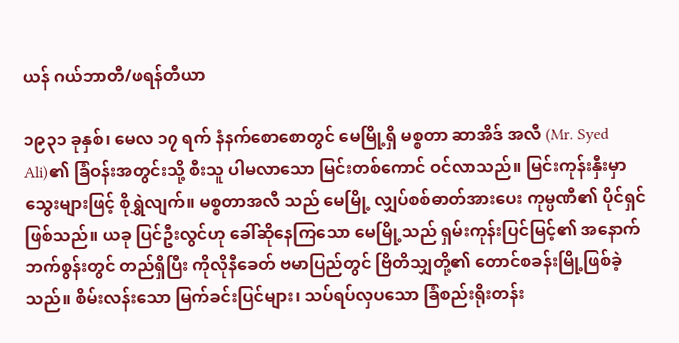ယန် ဂယ်ဘာတီ/ဖရန်တီယာ

၁၉၃၁ ခုနှစ်၊ မေလ ၁၇ ရက် နံနက်စောစောတွင် မေမြို့ရှိ မစ္စတာ ဆာအိဒ် အလီ (Mr. Syed Ali)၏ ခြံဝန်းအတွင်းသို့ စီးသူ ပါမလာသော မြင်းတစ်ကောင် ဝင်လာသည်။ မြင်းကုန်းနှီးမှာ သွေးများဖြင့် စိုရွှဲလျက်။ မစ္စတာအလီ သည် မေမြို့ လျှပ်စစ်ဓာတ်အားပေး ကုမ္ပဏီ၏ ပိုင်ရှင်ဖြစ်သည်။ ယခု ပြင်ဦးလွင်ဟု ခေါ်ဆိုနေကြသော မေမြို့သည် ရှမ်းကုန်းပြင်မြင့်၏ အနောက်ဘက်စွန်းတွင် တည်ရှိပြီး ကိုလိုနီခေတ် ဗမာပြည်တွင် ဗြိတိသျှတို့၏ တောင်စခန်းမြို့ဖြစ်ခဲ့သည်။ စိမ်းလန်းသော မြက်ခင်းပြင်များ၊ သပ်ရပ်လှပသော ခြံစည်းရိုးတန်း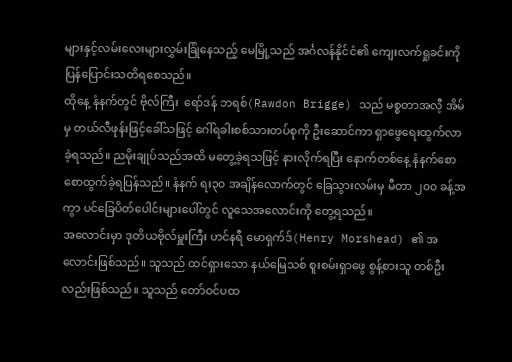များနှင့်လမ်းလေးများလွှမ်းခြုံနေသည့် မေမြို့သည် အင်္ဂလန်နိုင်ငံ၏ ကျေးလက်ရှုခင်းကို ပြန်ပြောင်းသတိရစေသည်။
ထိုနေ့ နံနက်တွင် ဗိုလ်ကြီး  ရော်ဒန် ဘရစ်(Rawdon Brigge) သည် မစ္စတာအလီ့ အိမ်မှ တယ်လီဖုန်းဖြင့်ခေါ်သဖြင့် ဂေါ်ရခါးစစ်သားတပ်စုကို ဦးဆောင်ကာ ရှာဖွေရေးထွက်လာခဲ့ရသည်။ ညမိုးချုပ်သည်အထိ မတွေ့ခဲ့ရသဖြင့် နားလိုက်ရပြီး နောက်တစ်နေ့ နံနက်စောစောထွက်ခဲ့ရပြန်သည်။ နံနက် ရး၃၀ အချိန်လောက်တွင် ခြေသွားလမ်းမှ မီတာ ၂၀၀ ခန့်အကွာ ပင်ခြေပိတ်ပေါင်းများပေါ်တွင် လူသေအလောင်းကို တွေ့ရသည်။
အလောင်းမှာ ဒုတိယဗိုလ်မှူးကြီး ဟင်နရီ မောရှက်ဒ်(Henry Morshead) ၏ အလောင်းဖြစ်သည်။ သူသည် ထင်ရှားသော နယ်မြေသစ် စူးစမ်းရှာဖွေ စွန့်စားသူ တစ်ဦးလည်းဖြစ်သည်။ သူသည် တော်ဝင်ပထ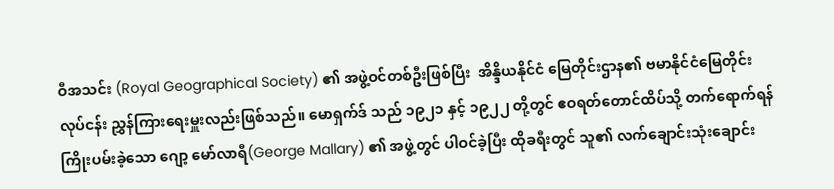ဝီအသင်း (Royal Geographical Society) ၏ အဖွဲ့ဝင်တစ်ဦးဖြစ်ပြီး  အိန္ဒိယနိုင်ငံ မြေတိုင်းဌာန၏ ဗမာနိုင်ငံမြေတိုင်းလုပ်ငန်း ညွှန်ကြားရေးမှူးလည်းဖြစ်သည်။ မောရှက်ဒ် သည် ၁၉၂၁ နှင့် ၁၉၂၂ တို့တွင် ဧဝရတ်တောင်ထိပ်သို့ တက်ရောက်ရန် ကြိုးပမ်းခဲ့သော ဂျော့ မော်လာရီ(George Mallary) ၏ အဖွဲ့တွင် ပါဝင်ခဲ့ပြီး ထိုခရီးတွင် သူ၏ လက်ချောင်းသုံးချောင်း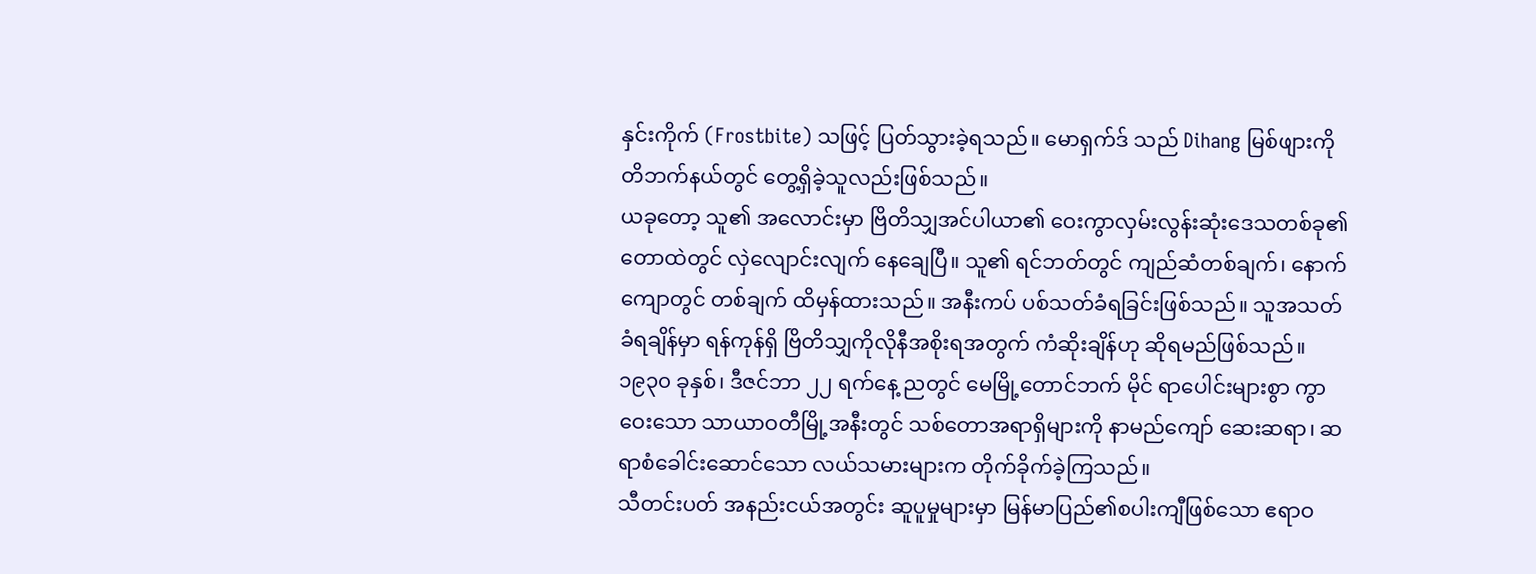နှင်းကိုက် (Frostbite) သဖြင့် ပြတ်သွားခဲ့ရသည်။ မောရှက်ဒ် သည် Dihang မြစ်ဖျားကို တိဘက်နယ်တွင် တွေ့ရှိခဲ့သူလည်းဖြစ်သည်။
ယခုတော့ သူ၏ အလောင်းမှာ ဗြိတိသျှအင်ပါယာ၏ ဝေးကွာလှမ်းလွန်းဆုံးဒေသတစ်ခု၏ တောထဲတွင် လှဲလျောင်းလျက် နေချေပြီ။ သူ၏ ရင်ဘတ်တွင် ကျည်ဆံတစ်ချက်၊ နောက်ကျောတွင် တစ်ချက် ထိမှန်ထားသည်။ အနီးကပ် ပစ်သတ်ခံရခြင်းဖြစ်သည်။ သူအသတ်ခံရချိန်မှာ ရန်ကုန်ရှိ ဗြိတိသျှကိုလိုနီအစိုးရအတွက် ကံဆိုးချိန်ဟု ဆိုရမည်ဖြစ်သည်။ ၁၉၃၀ ခုနှစ်၊ ဒီဇင်ဘာ ၂၂ ရက်နေ့ ညတွင် မေမြို့တောင်ဘက် မိုင် ရာပေါင်းများစွာ ကွာဝေးသော သာယာဝတီမြို့အနီးတွင် သစ်တောအရာရှိများကို နာမည်ကျော် ဆေးဆရာ၊ ဆရာစံခေါင်းဆောင်သော လယ်သမားများက တိုက်ခိုက်ခဲ့ကြသည်။
သီတင်းပတ် အနည်းငယ်အတွင်း ဆူပူမှုများမှာ မြန်မာပြည်၏စပါးကျီဖြစ်သော ဧရာဝ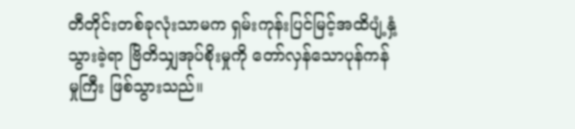တီတိုင်းတစ်ခုလုံးသာမက ရှမ်းကုန်းပြင်မြင့်အထိပျံ့နှံ့သွားခဲ့ရာ ဗြိတိသျှအုပ်စိုးမှုကို တော်လှန်သောပုန်ကန်မှုကြီး ဖြစ်သွားသည်။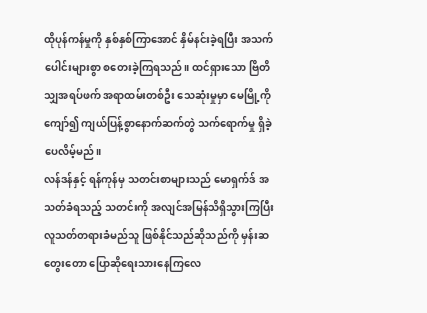ထိုပုန်ကန်မှုကို နှစ်နှစ်ကြာအောင် နှိမ်နင်းခဲ့ရပြီး အသက်ပေါင်းများစွာ စတေးခဲ့ကြရသည်။ ထင်ရှားသော ဗြိတိသျှအရပ်ဖက် အရာထမ်းတစ်ဦး သေဆုံးမှုမှာ မေမြို့ကိုကျော်၍ ကျယ်ပြန့်စွာနောက်ဆက်တွဲ သက်ရောက်မှု ရှိခဲ့ပေလိမ့်မည်။
လန်ဒန်နှင့် ရန်ကုန်မှ သတင်းစာများသည် မောရှက်ဒ် အသတ်ခံရသည့် သတင်းကို အလျင်အမြန်သိရှိသွားကြပြီး လူသတ်တရားခံမည်သူ ဖြစ်နိုင်သည်ဆိုသည်ကို မှန်းဆတွေးတော ပြောဆိုရေးသားနေကြလေ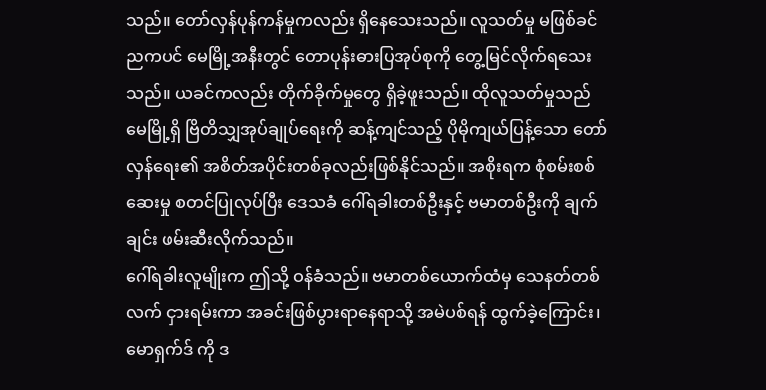သည်။ တော်လှန်ပုန်ကန်မှုကလည်း ရှိနေသေးသည်။ လူသတ်မှု မဖြစ်ခင်ညကပင် မေမြို့အနီးတွင် တောပုန်းဓားပြအုပ်စုကို တွေ့မြင်လိုက်ရသေးသည်။ ယခင်ကလည်း တိုက်ခိုက်မှုတွေ ရှိခဲ့ဖူးသည်။ ထိုလူသတ်မှုသည် မေမြို့ရှိ ဗြိတိသျှအုပ်ချုပ်ရေးကို ဆန့်ကျင်သည့် ပိုမိုကျယ်ပြန့်သော တော်လှန်ရေး၏ အစိတ်အပိုင်းတစ်ခုလည်းဖြစ်နိုင်သည်။ အစိုးရက စုံစမ်းစစ်ဆေးမှု စတင်ပြုလုပ်ပြီး ဒေသခံ ဂေါ်ရခါးတစ်ဦးနှင့် ဗမာတစ်ဦးကို ချက်ချင်း ဖမ်းဆီးလိုက်သည်။
ဂေါ်ရခါးလူမျိုးက ဤသို့ ဝန်ခံသည်။ ဗမာတစ်ယောက်ထံမှ သေနတ်တစ်လက် ငှားရမ်းကာ အခင်းဖြစ်ပွားရာနေရာသို့ အမဲပစ်ရန် ထွက်ခဲ့ကြောင်း၊ မောရှက်ဒ် ကို ဒ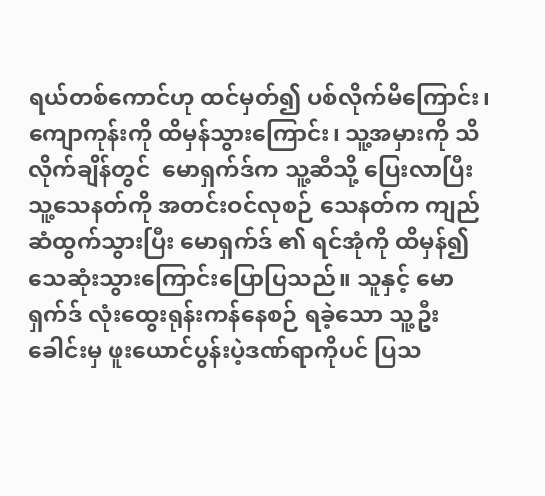ရယ်တစ်ကောင်ဟု ထင်မှတ်၍ ပစ်လိုက်မိကြောင်း၊ ကျောကုန်းကို ထိမှန်သွားကြောင်း၊ သူ့အမှားကို သိလိုက်ချိန်တွင်  မောရှက်ဒ်က သူ့ဆီသို့ ပြေးလာပြီး သူ့သေနတ်ကို အတင်းဝင်လုစဉ် သေနတ်က ကျည်ဆံထွက်သွားပြီး မောရှက်ဒ် ၏ ရင်အုံကို ထိမှန်၍ သေဆုံးသွားကြောင်းပြောပြသည်။ သူနှင့် မောရှက်ဒ် လုံးထွေးရုန်းကန်နေစဉ် ရခဲ့သော သူ့ဦးခေါင်းမှ ဖူးယောင်ပွန်းပဲ့ဒဏ်ရာကိုပင် ပြသ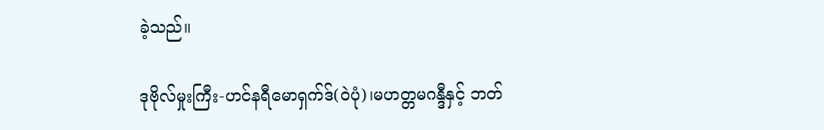ခဲ့သည်။

ဒုဗိုလ်မှုးကြီး-ဟင်နရီမောရှက်ဒ်(ဝဲပုံ)၊မဟတ္တမဂန္ဒီနှင့် ဘတ်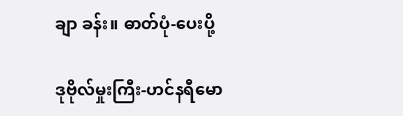ချာ ခန်း။ ဓာတ်ပုံ-ပေးပို့

ဒုဗိုလ်မှုးကြီး-ဟင်နရီမော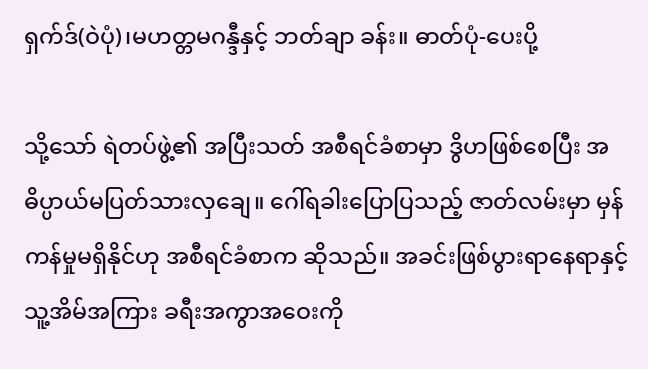ရှက်ဒ်(ဝဲပုံ)၊မဟတ္တမဂန္ဒီနှင့် ဘတ်ချာ ခန်း။ ဓာတ်ပုံ-ပေးပို့

သို့သော် ရဲတပ်ဖွဲ့၏ အပြီးသတ် အစီရင်ခံစာမှာ ဒွိဟဖြစ်စေပြီး အဓိပ္ပာယ်မပြတ်သားလှချေ။ ဂေါ်ရခါးပြောပြသည့် ဇာတ်လမ်းမှာ မှန်ကန်မှုမရှိနိုင်ဟု အစီရင်ခံစာက ဆိုသည်။ အခင်းဖြစ်ပွားရာနေရာနှင့် သူ့အိမ်အကြား ခရီးအကွာအဝေးကို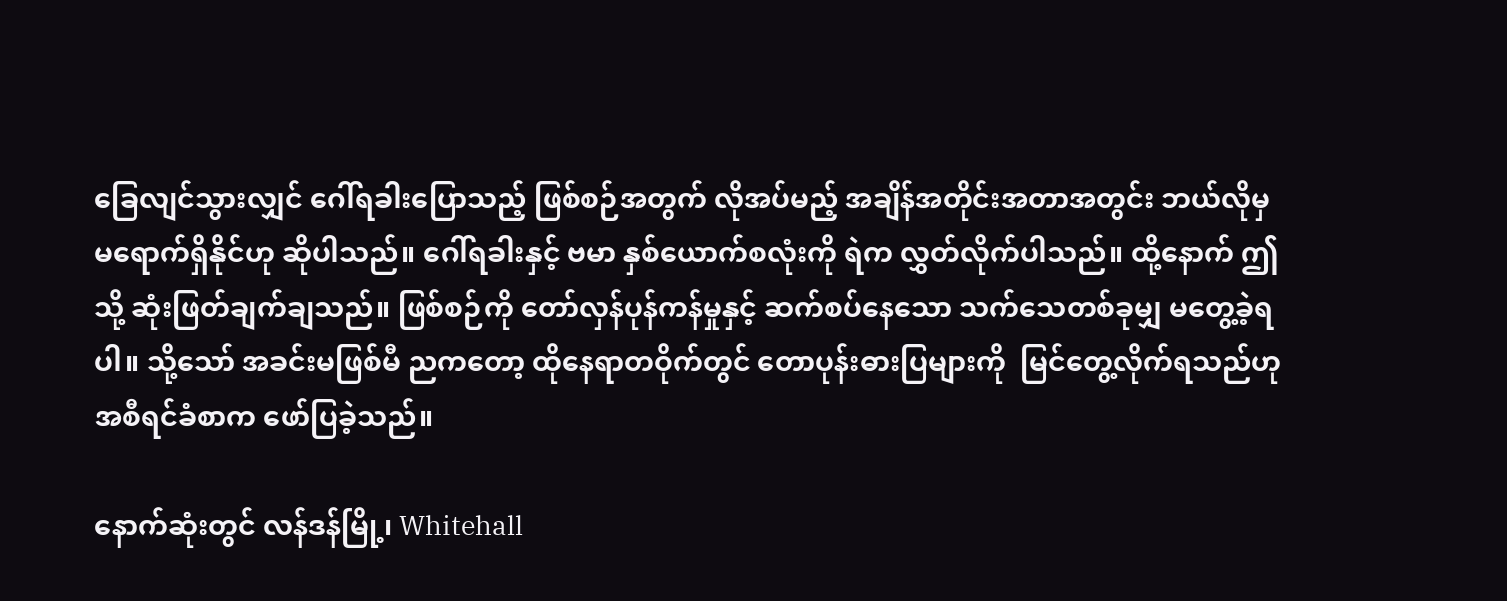ခြေလျင်သွားလျှင် ဂေါ်ရခါးပြောသည့် ဖြစ်စဉ်အတွက် လိုအပ်မည့် အချိန်အတိုင်းအတာအတွင်း ဘယ်လိုမှ မရောက်ရှိနိုင်ဟု ဆိုပါသည်။ ဂေါ်ရခါးနှင့် ဗမာ နှစ်ယောက်စလုံးကို ရဲက လွှတ်လိုက်ပါသည်။ ထို့နောက် ဤသို့ ဆုံးဖြတ်ချက်ချသည်။ ဖြစ်စဉ်ကို တော်လှန်ပုန်ကန်မှုနှင့် ဆက်စပ်နေသော သက်သေတစ်ခုမျှ မတွေ့ခဲ့ရပါ။ သို့သော် အခင်းမဖြစ်မီ ညကတော့ ထိုနေရာတဝိုက်တွင် တောပုန်းဓားပြများကို  မြင်တွေ့လိုက်ရသည်ဟု အစီရင်ခံစာက ဖော်ပြခဲ့သည်။

နောက်ဆုံးတွင် လန်ဒန်မြို့၊ Whitehall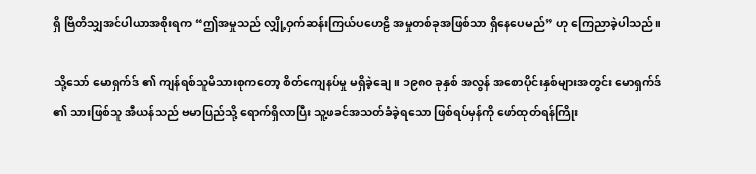ရှိ ဗြိတိသျှအင်ပါယာအစိုးရက “ဤအမှုသည် လျှို့ဝှက်ဆန်းကြယ်ပဟေဠိ အမှုတစ်ခုအဖြစ်သာ ရှိနေပေမည်” ဟု ကြေညာခဲ့ပါသည်။

သို့သော် မောရှက်ဒ် ၏ ကျန်ရစ်သူမိသားစုကတော့ စိတ်ကျေနပ်မှု မရှိခဲ့ချေ။ ၁၉၈၀ ခုနှစ် အလွန် အစောပိုင်းနှစ်များအတွင်း မောရှက်ဒ် ၏ သားဖြစ်သူ အီယန်သည် ဗမာပြည်သို့ ရောက်ရှိလာပြီး သူ့ဖခင်အသတ်ခံခဲ့ရသော ဖြစ်ရပ်မှန်ကို ဖော်ထုတ်ရန်ကြိုး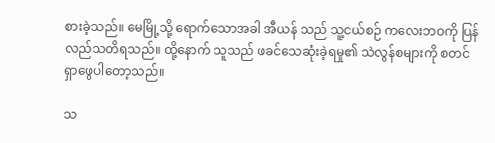စားခဲ့သည်။ မေမြို့သို့ ရောက်သောအခါ အီယန် သည် သူ့ငယ်စဉ် ကလေးဘဝကို ပြန်လည်သတိရသည်။ ထို့နောက် သူသည် ဖခင်သေဆုံးခဲ့ရမှု၏ သဲလွန်စများကို စတင် ရှာဖွေပါတော့သည်။

သ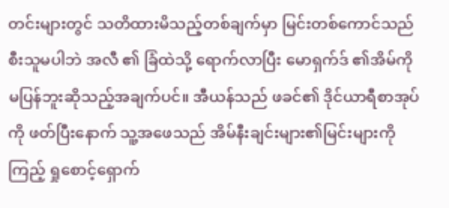တင်းများတွင် သတိထားမိသည့်တစ်ချက်မှာ မြင်းတစ်ကောင်သည် စီးသူမပါဘဲ အလီ ၏ ခြံထဲသို့ ရောက်လာပြီး မောရှက်ဒ် ၏အိမ်ကို မပြန်ဘူးဆိုသည့်အချက်ပင်။ အီယန်သည် ဖခင်၏ ဒိုင်ယာရီစာအုပ်ကို ဖတ်ပြီးနောက် သူ့အဖေသည် အိမ်နီးချင်းများ၏မြင်းများကို  ကြည့် ရှုစောင့်ရှောက်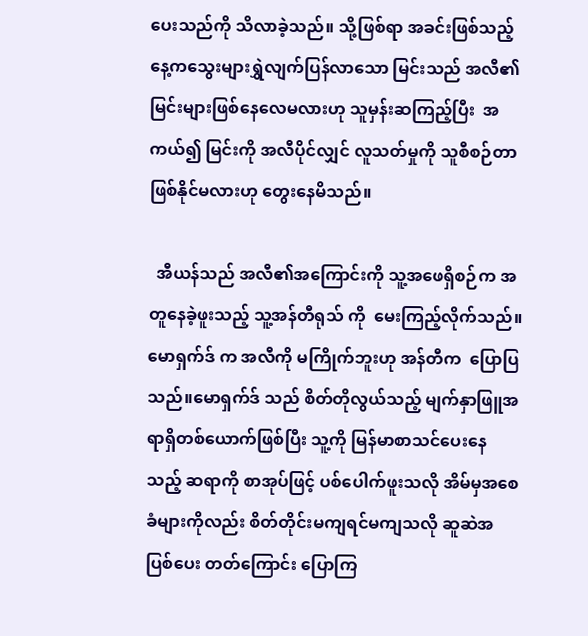ပေးသည်ကို သိလာခဲ့သည်။ သို့ဖြစ်ရာ အခင်းဖြစ်သည့်နေ့ကသွေးများရွှဲလျက်ပြန်လာသော မြင်းသည် အလီ၏မြင်းများဖြစ်နေလေမလားဟု သူမှန်းဆကြည့်ပြီး  အကယ်၍ မြင်းကို အလီပိုင်လျှင် လူသတ်မှုကို သူစီစဉ်တာ ဖြစ်နိုင်မလားဟု တွေးနေမိသည်။

  အီယန်သည် အလီ၏အကြောင်းကို သူ့အဖေရှိစဉ်က အတူနေခဲ့ဖူးသည့် သူ့အန်တီရုသ် ကို  မေးကြည့်လိုက်သည်။ မောရှက်ဒ် က အလီကို မကြိုက်ဘူးဟု အန်တီက  ပြောပြသည်။မောရှက်ဒ် သည် စိတ်တိုလွယ်သည့် မျက်နှာဖြူအရာရှိတစ်ယောက်ဖြစ်ပြီး သူ့ကို မြန်မာစာသင်ပေးနေသည့် ဆရာကို စာအုပ်ဖြင့် ပစ်ပေါက်ဖူးသလို အိမ်မှအစေခံများကိုလည်း စိတ်တိုင်းမကျရင်မကျသလို ဆူဆဲအပြစ်ပေး တတ်ကြောင်း ပြောကြ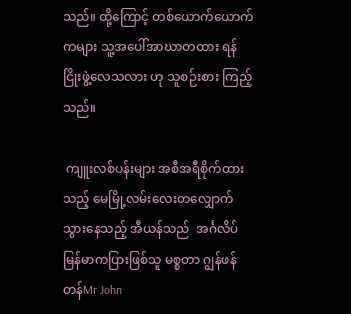သည်။ ထို့ကြောင့် တစ်ယောက်ယောက်ကများ သူ့အပေါ်အာဃာတထား ရန်ငြိုးဖွဲ့လေသလား ဟု သူစဉ်းစား ကြည့်သည်။

 ကျူးလစ်ပန်းများ အစီအရီစိုက်ထားသည့် မေမြို့လမ်းလေးတလျှောက် သွားနေသည့် အီယန်သည်  အင်္ဂလိပ်မြန်မာကပြားဖြစ်သူ မစ္စတာ ဂျွန်ဖန်တန်Mr John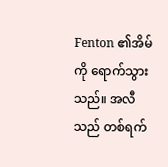Fenton ၏အိမ်ကို ရောက်သွားသည်။ အလီ သည် တစ်ရက်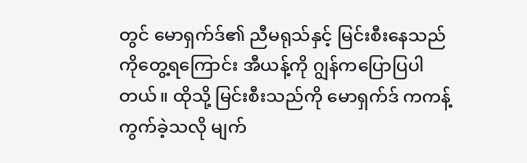တွင် မောရှက်ဒ်၏ ညီမရုသ်နှင့် မြင်းစီးနေသည်ကိုတွေ့ရကြောင်း အီယန့်ကို ဂျွန်ကပြောပြပါတယ်။ ထိုသို့ မြင်းစီးသည်ကို မောရှက်ဒ် ကကန့်ကွက်ခဲ့သလို မျက်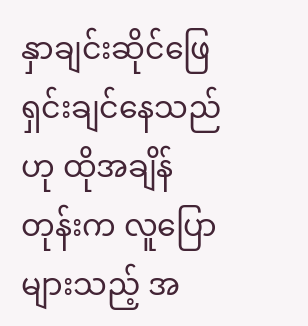နှာချင်းဆိုင်ဖြေရှင်းချင်နေသည်ဟု ထိုအချိန်တုန်းက လူပြောများသည့် အ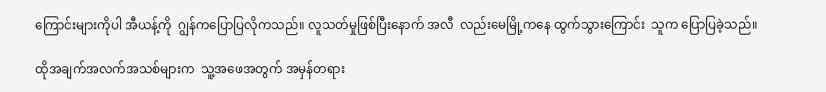ကြောင်းများကိုပါ အီယန့်ကို  ဂျွန်ကပြောပြလိုကသည်။ လူသတ်မှုဖြစ်ပြီးနောက် အလီ  လည်းမေမြို့ကနေ ထွက်သွားကြောင်း  သူက ပြောပြခဲ့သည်။

ထိုအချက်အလက်အသစ်များက  သူ့အဖေအတွက် အမှန်တရား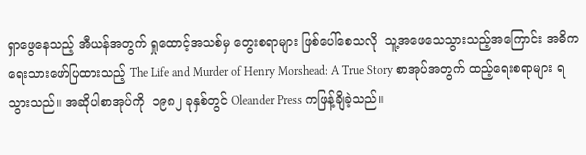ရှာဖွေနေသည့် အီယန်အတွက် ရှုထောင့်အသစ်မှ တွေးစရာများ ဖြစ်ပေါ်စေသလို  သူ့အဖေသေသွားသည့်အကြောင်း အဓိကရေးသားဖော်ပြထားသည့် The Life and Murder of Henry Morshead: A True Story စာအုပ်အတွက် ထည့်ရေးစရာများ ရသွားသည်။ အဆိုပါစာအုပ်ကို  ၁၉၈၂ ခုနှစ်တွင် Oleander Press ကဖြန့်ချိခဲ့သည်။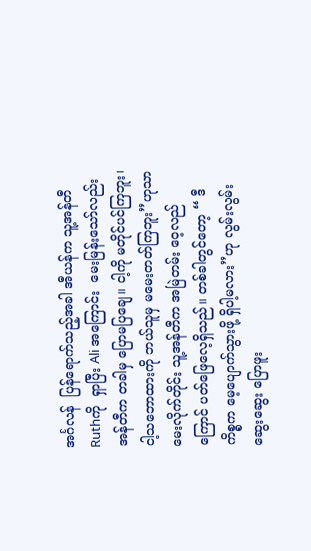အင်္ဂလန်  ပြန်ရောက်သည့်အခါ အီယန်က သူ့အန်တီ Ruthကို  ရှာပြီး Ali အကြောင်း  မေးမြန်းသော်လည်း အန်တီက တခါမှ ပြောမပြချေ။ ငါ့ကို မတိုင်ပင်ကြဘူး၊ ငါ့သဘောထားကို ဘယ်သူမှ မမေးတတ်ကြဘူး”ဟုသာ မေးလိုက်တိုင်း သူ့အန်တီက အမြဲတမ်း ဝေ့လည်ကြောင် ပတ်ဖြေလေ့ရှိသည်။ တစ်ခါတွင်တော့ “ ဒီကိစ္စက မေ့ပျောက်သွားဖို့ ရှိပါ့မလား”ဟု လွမ်းလွမ်းဆွေးဆွေး ပြောဖူး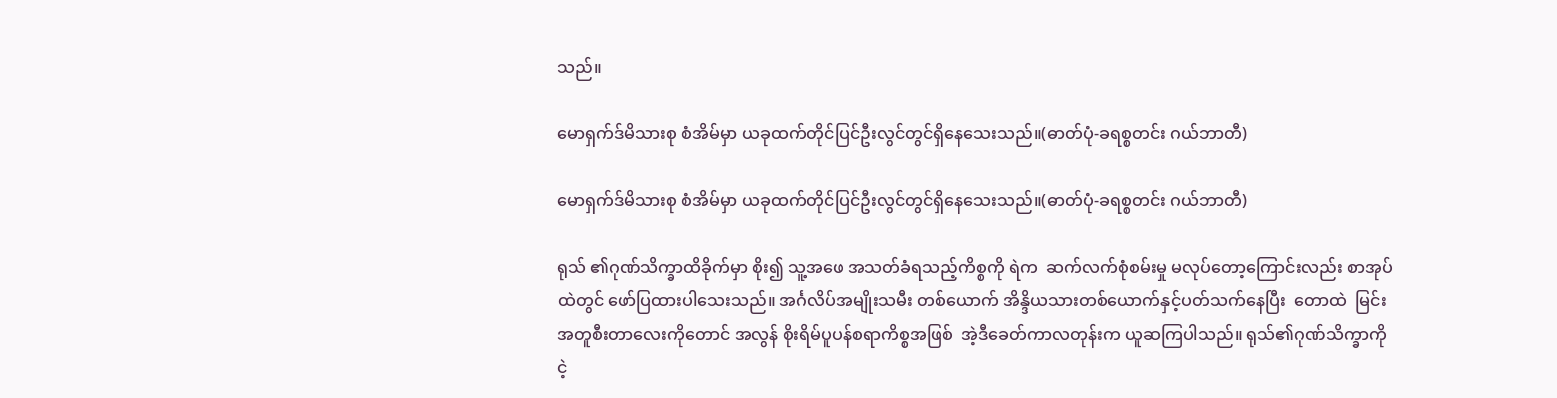သည်။

မောရှက်ဒ်မိသားစု စံအိမ်မှာ ယခုထက်တိုင်ပြင်ဦးလွင်တွင်ရှိနေသေးသည်။(ဓာတ်ပုံ-ခရစ္စတင်း ဂယ်ဘာတီ)

မောရှက်ဒ်မိသားစု စံအိမ်မှာ ယခုထက်တိုင်ပြင်ဦးလွင်တွင်ရှိနေသေးသည်။(ဓာတ်ပုံ-ခရစ္စတင်း ဂယ်ဘာတီ)

ရုသ် ၏ဂုဏ်သိက္ခာထိခိုက်မှာ စိုး၍ သူ့အဖေ အသတ်ခံရသည့်ကိစ္စကို ရဲက  ဆက်လက်စုံစမ်းမှု မလုပ်တော့ကြောင်းလည်း စာအုပ်ထဲတွင် ဖော်ပြထားပါသေးသည်။ အင်္ဂလိပ်အမျိုးသမီး တစ်ယောက် အိန္ဒိယသားတစ်ယောက်နှင့်ပတ်သက်နေပြီး  တောထဲ  မြင်းအတူစီးတာလေးကိုတောင် အလွန် စိုးရိမ်ပူပန်စရာကိစ္စအဖြစ်  အဲ့ဒီခေတ်ကာလတုန်းက ယူဆကြပါသည်။ ရုသ်၏ဂုဏ်သိက္ခာကို ငဲ့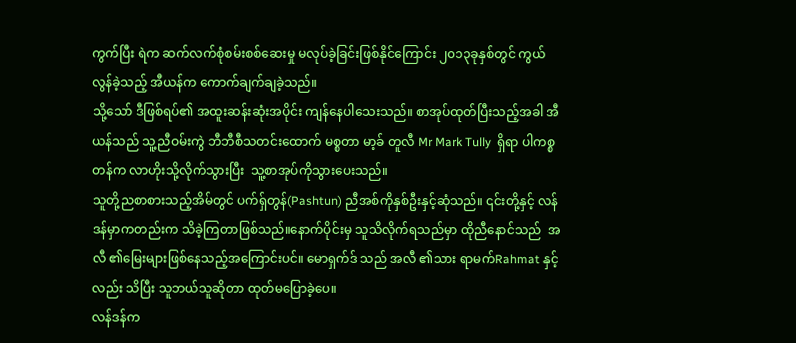ကွက်ပြီး ရဲက ဆက်လက်စုံစမ်းစစ်ဆေးမှု မလုပ်ခဲ့ခြင်းဖြစ်နိုင်ကြောင်း ၂၀၁၃ခုနှစ်တွင် ကွယ်လွန်ခဲ့သည့် အီယန်က ကောက်ချက်ချခဲ့သည်။
သို့သော် ဒီဖြစ်ရပ်၏ အထူးဆန်းဆုံးအပိုင်း ကျန်နေပါသေးသည်။ စာအုပ်ထုတ်ပြီးသည့်အခါ အီယန်သည် သူ့ညီဝမ်းကွဲ ဘီဘီစီသတင်းထောက် မစ္စတာ မာ့ခ် တူလီ Mr Mark Tully  ရှိရာ ပါကစ္စတန်က လာဟိုးသို့လိုက်သွားပြီး  သူ့စာအုပ်ကိုသွားပေးသည်။
သူတို့ညစာစားသည့်အိမ်တွင် ပက်ရှ်တွန်(Pashtun) ညီအစ်ကိုနှစ်ဦးနှင့်ဆုံသည်။ ၎င်းတို့နှင့် လန်ဒန်မှာကတည်းက သိခဲ့ကြတာဖြစ်သည်။နောက်ပိုင်းမှ သူသိလိုက်ရသည်မှာ ထိုညီနောင်သည်  အလီ ၏မြေးများဖြစ်နေသည့်အကြောင်းပင်။ မောရှက်ဒ် သည် အလီ ၏သား ရာမက်Rahmat နှင့်လည်း သိပြီး သူဘယ်သူဆိုတာ ထုတ်မပြောခဲ့ပေ။
လန်ဒန်က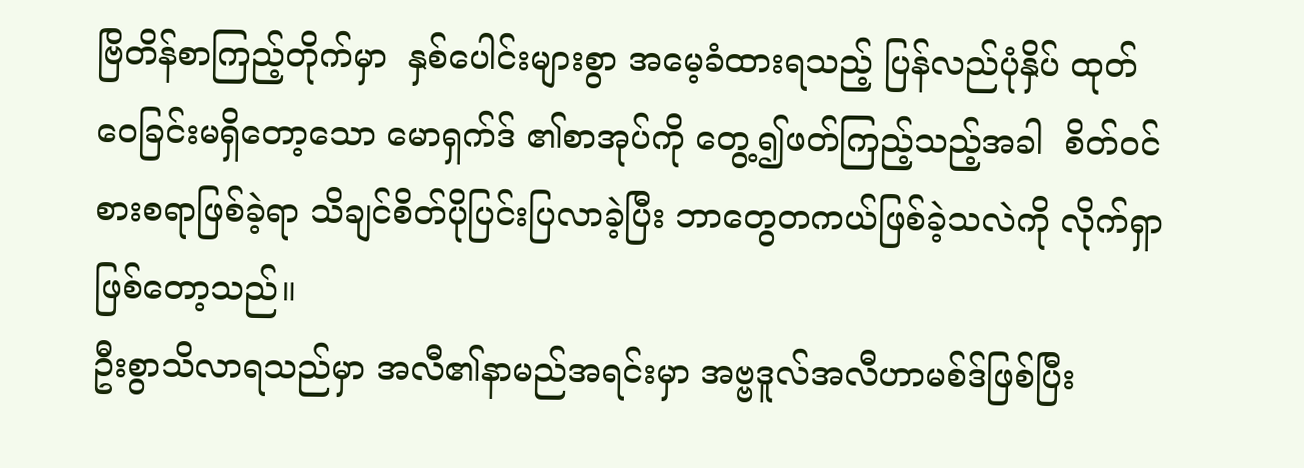ဗြိတိန်စာကြည့်တိုက်မှာ  နှစ်ပေါင်းများစွာ အမေ့ခံထားရသည့် ပြန်လည်ပုံနှိပ် ထုတ်ဝေခြင်းမရှိတော့သော မောရှက်ဒ် ၏စာအုပ်ကို တွေ့၍ဖတ်ကြည့်သည့်အခါ  စိတ်ဝင်စားစရာဖြစ်ခဲ့ရာ သိချင်စိတ်ပိုပြင်းပြလာခဲ့ပြီး ဘာတွေတကယ်ဖြစ်ခဲ့သလဲကို လိုက်ရှာဖြစ်တော့သည်။
ဦးစွာသိလာရသည်မှာ အလီ၏နာမည်အရင်းမှာ အဗ္ဗဒူလ်အလီဟာမစ်ဒ်ဖြစ်ပြီး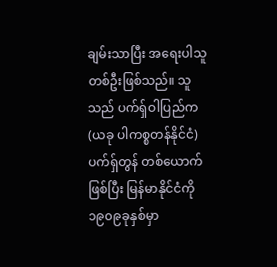ချမ်းသာပြီး အရေးပါသူတစ်ဦးဖြစ်သည်။ သူသည် ပက်ရှ်ဝါပြည်က (ယခု ပါကစ္စတန်နိုင်ငံ)  ပက်ရှ်တွန် တစ်ယောက်ဖြစ်ပြီး မြန်မာနိုင်ငံကို ၁၉၀၉ခုနှစ်မှာ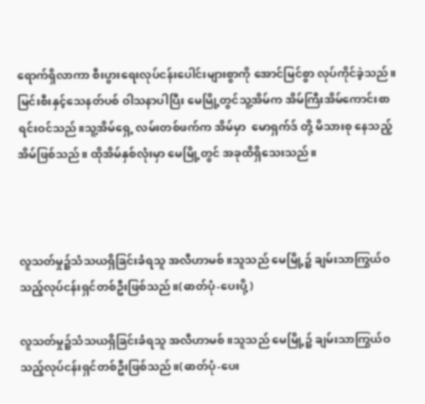ရောက်ရှိလာကာ စီးပွားရေးလုပ်ငန်းပေါင်းများစွာကို အောင်မြင်စွာ လုပ်ကိုင်ခဲ့သည်။ မြင်းစီးနှင့်သေနတ်ပစ် ဝါသနာပါပြီး မေမြို့တွင်သူ့အိမ်က အိမ်ကြီးအိမ်ကောင်းစာရင်းဝင်သည်။သူ့အိမ်ရှေ့ လမ်းတစ်ဖက်က အိမ်မှာ  မောရှက်ဒ် တို့ မိသားစု နေသည့်အိမ်ဖြစ်သည်။ ထိုအိမ်နှစ်လုံးမှာ မေမြို့တွင် အခုထိရှိသေးသည်။



လူသတ်မှု၌သံသယရှိခြင်းခံရသူ အလီဟာမစ်။သူသည် မေမြို့၌ ချမ်းသာကြွယ်ဝသည့်လုပ်ငန်းရှင်တစ်ဦးဖြစ်သည်။(ဓာတ်ပုံ-ပေးပို့)

လူသတ်မှု၌သံသယရှိခြင်းခံရသူ အလီဟာမစ်။သူသည် မေမြို့၌ ချမ်းသာကြွယ်ဝသည့်လုပ်ငန်းရှင်တစ်ဦးဖြစ်သည်။(ဓာတ်ပုံ-ပေး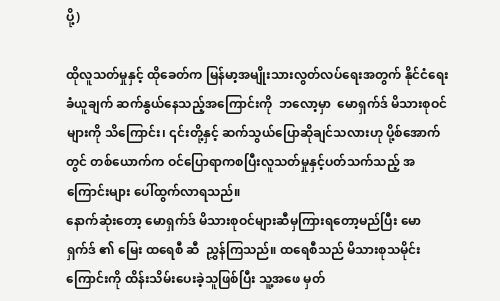ပို့)

ထိုလူသတ်မှုနှင့် ထိုခေတ်က မြန်မာ့အမျိုးသားလွတ်လပ်ရေးအတွက် နိုင်ငံရေးခံယူချက် ဆက်နွယ်နေသည့်အကြောင်းကို  ဘလော့မှာ  မောရှက်ဒ် မိသားစုဝင်များကို သိကြောင်း၊ ၎င်းတို့နှင့် ဆက်သွယ်ပြောဆိုချင်သလားဟု ပို့စ်အောက်တွင် တစ်ယောက်က ဝင်ပြောရာကစပြီးလူသတ်မှုနှင့်ပတ်သက်သည့် အကြောင်းများ ပေါ်ထွက်လာရသည်။
နောက်ဆုံးတော့ မောရှက်ဒ် မိသားစုဝင်များဆီမှကြားရတော့မည်ပြီး မောရှက်ဒ် ၏ မြေး ထရေစီ ဆီ  ညွှန်ကြသည်။ ထရေစီသည် မိသားစုသမိုင်းကြောင်းကို ထိန်းသိမ်းပေးခဲ့သူဖြစ်ပြီး သူ့အဖေ မှတ်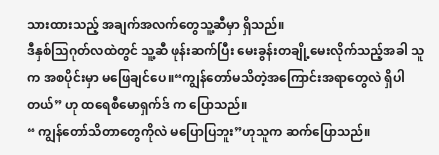သားထားသည့် အချက်အလက်တွေသူ့ဆီမှာ ရှိသည်။
ဒီနှစ်သြဂုတ်လထဲတွင် သူ့ဆီ ဖုန်းဆက်ပြီး မေးခွန်းတချို့မေးလိုက်သည့်အခါ သူက အစပိုင်းမှာ မဖြေချင်ပေ။“ကျွန်တော်မသိတဲ့အကြောင်းအရာတွေလဲ ရှိပါတယ်” ဟု ထရေစီမောရှက်ဒ် က ပြောသည်။
“ ကျွန်တော်သိတာတွေကိုလဲ မပြောပြဘူး”ဟုသူက ဆက်ပြောသည်။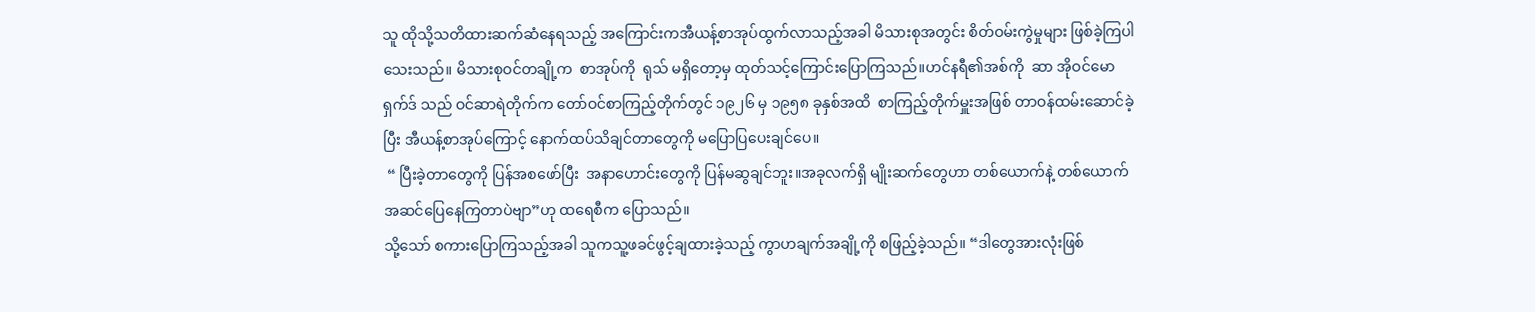သူ ထိုသို့သတိထားဆက်ဆံနေရသည့် အကြောင်းကအီယန့်စာအုပ်ထွက်လာသည့်အခါ မိသားစုအတွင်း စိတ်ဝမ်းကွဲမှုများ ဖြစ်ခဲ့ကြပါသေးသည်။ မိသားစုဝင်တချို့က  စာအုပ်ကို  ရုသ် မရှိတော့မှ ထုတ်သင့်ကြောင်းပြောကြသည်။ဟင်နရီ၏အစ်ကို  ဆာ အိုဝင်မောရှက်ဒ် သည် ဝင်ဆာရဲတိုက်က တော်ဝင်စာကြည့်တိုက်တွင် ၁၉၂၆ မှ ၁၉၅၈ ခုနှစ်အထိ  စာကြည့်တိုက်မှူးအဖြစ် တာဝန်ထမ်းဆောင်ခဲ့ပြီး အီယန့်စာအုပ်ကြောင့် နောက်ထပ်သိချင်တာတွေကို မပြောပြပေးချင်ပေ။
 “ ပြီးခဲ့တာတွေကို ပြန်အစဖော်ပြီး  အနာဟောင်းတွေကို ပြန်မဆွချင်ဘူး။အခုလက်ရှိ မျိုးဆက်တွေဟာ တစ်ယောက်နဲ့ တစ်ယောက် အဆင်ပြေနေကြတာပဲဗျာ”ဟု ထရေစီက ပြောသည်။
သို့သော် စကားပြောကြသည့်အခါ သူကသူ့ဖခင်ဖွင့်ချထားခဲ့သည့် ကွာဟချက်အချို့ကို စဖြည့်ခဲ့သည်။ “ဒါတွေအားလုံးဖြစ်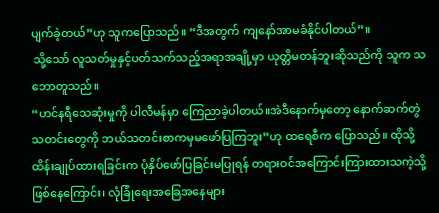ပျက်ခဲ့တယ်”ဟု သူကပြောသည်။ “ဒီအတွက် ကျနော်အာမခံနိုင်ပါတယ်”။
 သို့သော် လူသတ်မှုနှင့်ပတ်သက်သည့်အရာအချို့မှာ ယုတ္တိမတန်ဘူးဆိုသည်ကို သူက သဘောတူသည်။
“ဟင်နရီသေဆုံးမှုကို ပါလီမန်မှာ ကြေညာခဲ့ပါတယ်။အဲဒီနောက်မှတော့ နောက်ဆက်တွဲသတင်းတွေကို ဘယ်သတင်းစာကမှမဖော်ပြကြဘူး”ဟု ထရေစီက ပြောသည်။ ထိုသို့ ထိန်းချုပ်ထားရခြင်းက ပုံနှိပ်ဖော်ပြခြင်းမပြုရန် တရားဝင်အကြောင်းကြားထားသကဲ့သို့ဖြစ်နေကြောင်း၊ လုံခြုံရေးအခြေအနေများ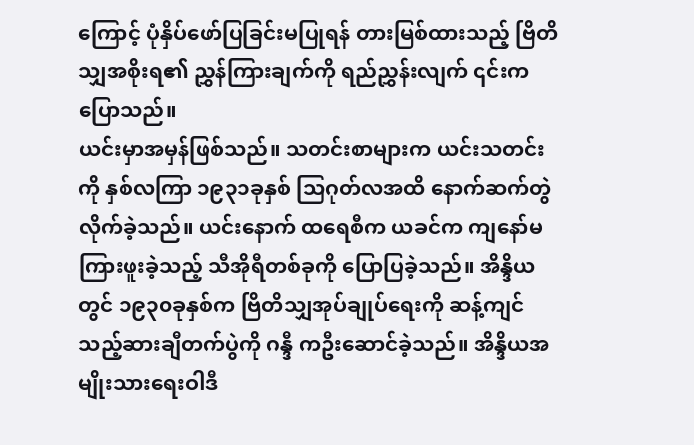ကြောင့် ပုံနှိပ်ဖော်ပြခြင်းမပြုရန် တားမြစ်ထားသည့် ဗြိတိသျှအစိုးရ၏ ညွှန်ကြားချက်ကို ရည်ညွှန်းလျက် ၎င်းကပြောသည်။
ယင်းမှာအမှန်ဖြစ်သည်။ သတင်းစာများက ယင်းသတင်းကို နှစ်လကြာ ၁၉၃၁ခုနှစ် သြဂုတ်လအထိ နောက်ဆက်တွဲလိုက်ခဲ့သည်။ ယင်းနောက် ထရေစီက ယခင်က ကျနော်မကြားဖူးခဲ့သည့် သီအိုရီတစ်ခုကို ပြောပြခဲ့သည်။ အိန္ဒိယတွင် ၁၉၃၀ခုနှစ်က ဗြိတိသျှအုပ်ချုပ်ရေးကို ဆန့်ကျင်သည့်ဆားချီတက်ပွဲကို ဂန္ဒီ ကဦးဆောင်ခဲ့သည်။ အိန္ဒိယအမျိုးသားရေးဝါဒီ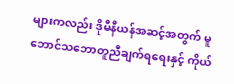များကလည်း ဒိုမီနီယန်အဆင့်အတွက် မူဘောင်သဘောတူညီချက်ရရေးနှင့် ကိုယ်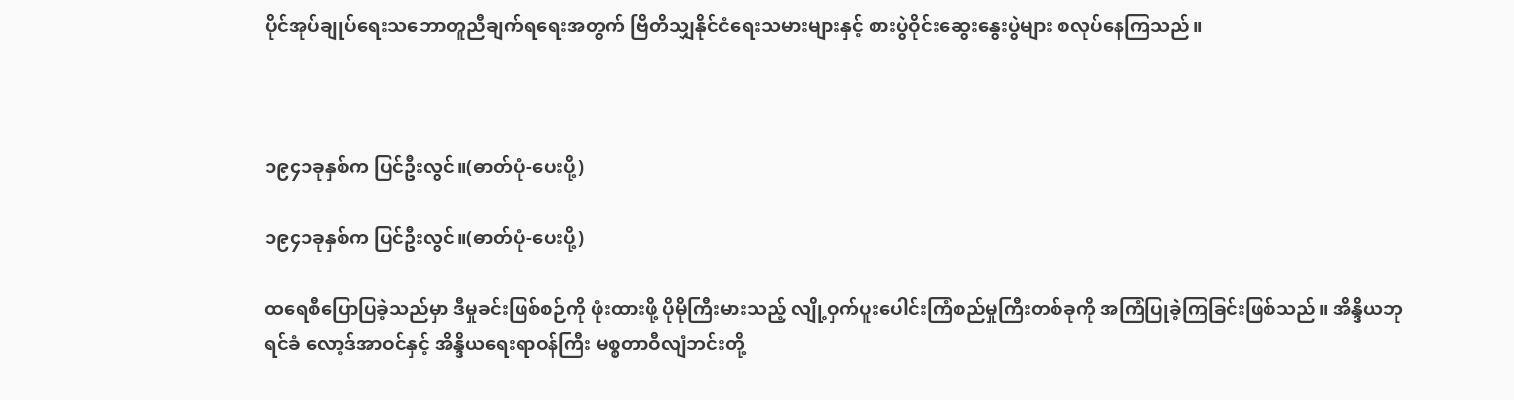ပိုင်အုပ်ချုပ်ရေးသဘောတူညီချက်ရရေးအတွက် ဗြိတိသျှနိုင်ငံရေးသမားများနှင့် စားပွဲဝိုင်းဆွေးနွေးပွဲများ စလုပ်နေကြသည်။



၁၉၄၁ခုနှစ်က ပြင်ဦးလွင်။(ဓာတ်ပုံ-ပေးပို့)

၁၉၄၁ခုနှစ်က ပြင်ဦးလွင်။(ဓာတ်ပုံ-ပေးပို့)

ထရေစီပြောပြခဲ့သည်မှာ ဒီမှုခင်းဖြစ်စဉ်ကို ဖုံးထားဖို့ ပိုမိုကြီးမားသည့် လျို့ဝှက်ပူးပေါင်းကြံစည်မှုကြီးတစ်ခုကို အကြံပြုခဲ့ကြခြင်းဖြစ်သည်။ အိန္ဒိယဘုရင်ခံ လော့ဒ်အာဝင်နှင့် အိန္ဒိယရေးရာဝန်ကြီး မစ္စတာဝီလျံဘင်းတို့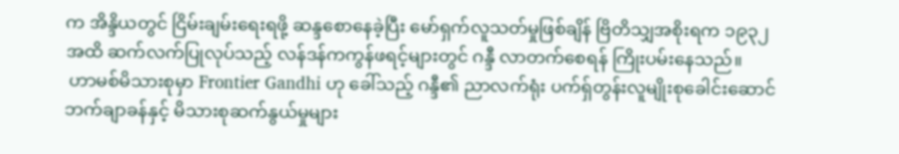က အိန္ဒိယတွင် ငြိမ်းချမ်းရေးရဖို့ ဆန္ဒစောနေခဲ့ပြီး မော်ရှက်လူသတ်မှုဖြစ်ချိန် ဗြိတိသျှအစိုးရက ၁၉၃၂ အထိ ဆက်လက်ပြုလုပ်သည့် လန်ဒန်ကကွန်ဖရင့်များတွင် ဂန္ဒီ လာတက်စေရန် ကြိုးပမ်းနေသည်။
 ဟာမစ်မိသားစုမှာ Frontier Gandhi ဟု ခေါ်သည့် ဂန္ဒီ၏ ညာလက်ရုံး ပက်ရှ်တွန်းလူမျိုးစုခေါင်းဆောင် ဘက်ချာခန်နှင့် မိသားစုဆက်နွယ်မှုများ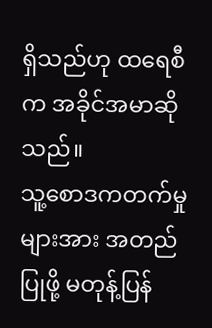ရှိသည်ဟု ထရေစီက အခိုင်အမာဆိုသည်။
သူ့စောဒကတက်မှုများအား အတည်ပြုဖို့ မတုန့်ပြန်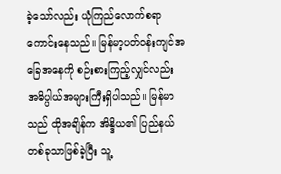ခဲ့သော်လည်း ယုံကြည်လောက်စရာကောင်းနေသည်။ မြန်မာ့ပတ်ဝန်းကျင်အခြေအနေကို စဉ်းစားကြည့်လျှင်လည်း အဓိပ္ပါယ်အများကြီးရှိပါသည်။ မြန်မာသည် ထိုအချိန်က အိန္ဒိယ၏ ပြည်နယ်တစ်ခုသာဖြစ်ခဲ့ပြီး သူ့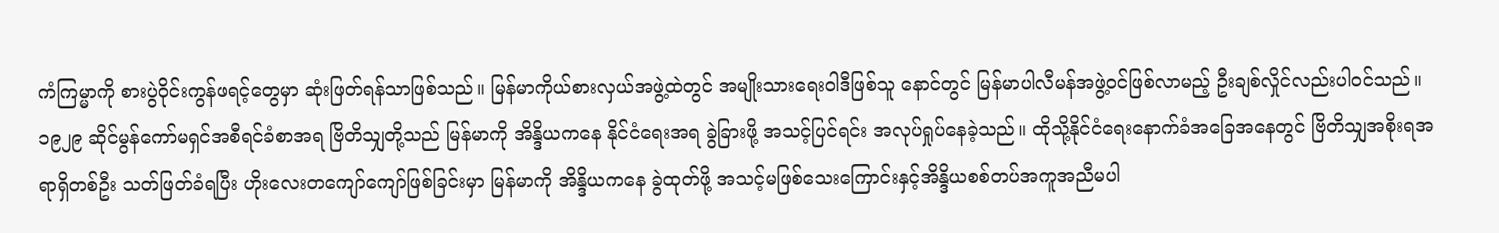ကံကြမ္မာကို စားပွဲဝိုင်းကွန်ဖရင့်တွေမှာ ဆုံးဖြတ်ရန်သာဖြစ်သည်။ မြန်မာကိုယ်စားလှယ်အဖွဲ့ထဲတွင် အမျိုးသားရေးဝါဒီဖြစ်သူ နောင်တွင် မြန်မာပါလီမန်အဖွဲ့ဝင်ဖြစ်လာမည့် ဦးချစ်လှိုင်လည်းပါဝင်သည်။
၁၉၂၉ ဆိုင်မွန်ကော်မရှင်အစီရင်ခံစာအရ ဗြိတိသျှတို့သည် မြန်မာကို အိန္ဒိယကနေ နိုင်ငံရေးအရ ခွဲခြားဖို့ အသင့်ပြင်ရင်း အလုပ်ရှုပ်နေခဲ့သည်။ ထိုသို့နိုင်ငံရေးနောက်ခံအခြေအနေတွင် ဗြိတိသျှအစိုးရအရာရှိတစ်ဦး သတ်ဖြတ်ခံရပြီး ဟိုးလေးတကျော်ကျော်ဖြစ်ခြင်းမှာ မြန်မာကို အိန္ဒိယကနေ ခွဲထုတ်ဖို့ အသင့်မဖြစ်သေးကြောင်းနှင့်အိန္ဒိယစစ်တပ်အကူအညီမပါ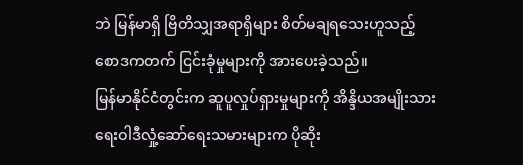ဘဲ မြန်မာရှိ ဗြိတိသျှအရာရှိများ စိတ်မချရသေးဟူသည့် စောဒကတက် ငြင်းခုံမှုများကို အားပေးခဲ့သည်။
မြန်မာနိုင်ငံတွင်းက ဆူပူလှုပ်ရှားမှုများကို အိန္ဒိယအမျိုးသားရေးဝါဒီလှုံ့ဆော်ရေးသမားများက ပိုဆိုး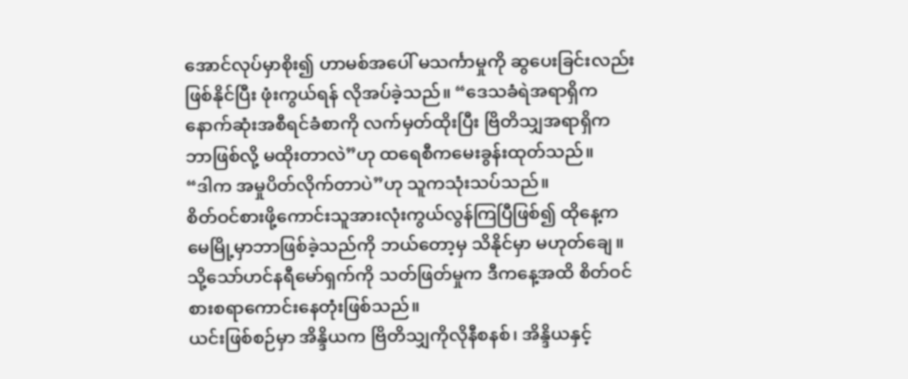အောင်လုပ်မှာစိုး၍ ဟာမစ်အပေါ် မသင်္ကာမှုကို ဆွပေးခြင်းလည်း ဖြစ်နိုင်ပြီး ဖုံးကွယ်ရန် လိုအပ်ခဲ့သည်။ “ဒေသခံရဲအရာရှိက နောက်ဆုံးအစီရင်ခံစာကို လက်မှတ်ထိုးပြီး ဗြိတိသျှအရာရှိက ဘာဖြစ်လို့ မထိုးတာလဲ”ဟု ထရေစီကမေးခွန်းထုတ်သည်။
“ဒါက အမှုပိတ်လိုက်တာပဲ”ဟု သူကသုံးသပ်သည်။
စိတ်ဝင်စားဖို့ကောင်းသူအားလုံးကွယ်လွန်ကြပြီဖြစ်၍ ထိုနေ့က မေမြို့မှာဘာဖြစ်ခဲ့သည်ကို ဘယ်တော့မှ သိနိုင်မှာ မဟုတ်ချေ။ သို့သော်ဟင်နရီမော်ရှက်ကို သတ်ဖြတ်မှုက ဒီကနေ့အထိ စိတ်ဝင်စားစရာကောင်းနေတုံးဖြစ်သည်။
ယင်းဖြစ်စဉ်မှာ အိန္ဒိယက ဗြိတိသျှကိုလိုနီစနစ်၊ အိန္ဒိယနှင့်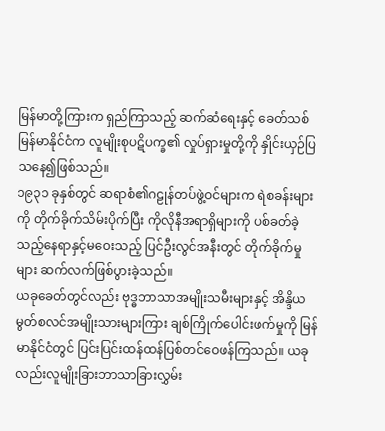မြန်မာတို့ကြားက ရှည်ကြာသည့် ဆက်ဆံရေးနှင့် ခေတ်သစ်မြန်မာနိုင်ငံက လူမျိုးစုပဋိပက္ခ၏ လှုပ်ရှားမှုတို့ကို နှိုင်းယှဉ်ပြသနေ၍ဖြစ်သည်။
၁၉၃၁ ခုနှစ်တွင် ဆရာစံ၏ဂဠုန်တပ်ဖွဲ့ဝင်များက ရဲစခန်းများကို တိုက်ခိုက်သိမ်းပိုက်ပြီး ကိုလိုနီအရာရှိများကို ပစ်ခတ်ခဲ့သည့်နေရာနှင့်မဝေးသည့် ပြင်ဦးလွင်အနီးတွင် တိုက်ခိုက်မှုများ ဆက်လက်ဖြစ်ပွားခဲ့သည်။
ယခုခေတ်တွင်လည်း ဗုဒ္ဓဘာသာအမျိုးသမီးများနှင့် အိန္ဒိယမွတ်စလင်အမျိုးသားများကြား ချစ်ကြိုက်ပေါင်းဖက်မှုကို မြန်မာနိုင်ငံတွင် ပြင်းပြင်းထန်ထန်ပြစ်တင်ဝေဖန်ကြသည်။ ယခုလည်းလူမျိုးခြားဘာသာခြားလွှမ်း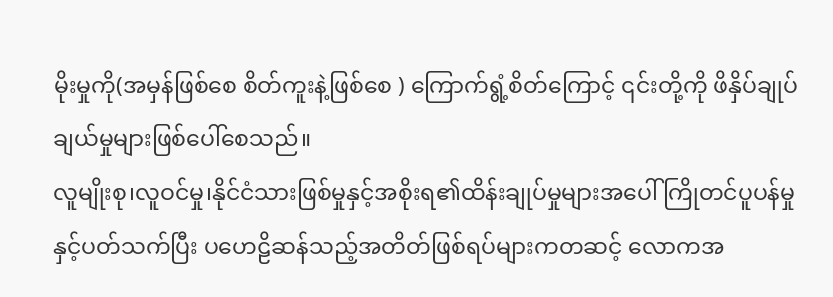မိုးမှုကို(အမှန်ဖြစ်စေ စိတ်ကူးနဲ့ဖြစ်စေ ) ကြောက်ရွံ့စိတ်ကြောင့် ၎င်းတို့ကို ဖိနှိပ်ချုပ်ချယ်မှုများဖြစ်ပေါ်စေသည်။
လူမျိုးစု၊လူဝင်မှု၊နိုင်ငံသားဖြစ်မှုနှင့်အစိုးရ၏ထိန်းချုပ်မှုများအပေါ် ကြိုတင်ပူပန်မှုနှင့်ပတ်သက်ပြီး ပဟေဠိဆန်သည့်အတိတ်ဖြစ်ရပ်များကတဆင့် လောကအ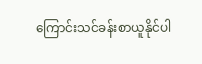ကြောင်းသင်ခန်းစာယူနိုင်ပါ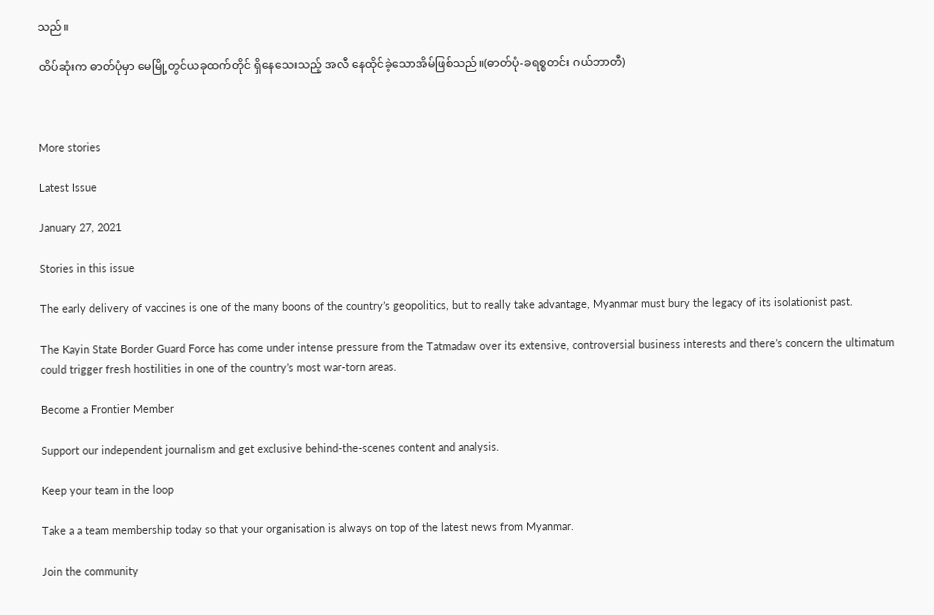သည်။

ထိပ်ဆုံးက ဓာတ်ပုံမှာ မေမြို့တွင်ယခုထက်တိုင် ရှိနေသေးသည့် အလီ နေထိုင်ခဲ့သောအိမ်ဖြစ်သည်။(ဓာတ်ပုံ-ခရစ္စတင်း ဂယ်ဘာတီ)



More stories

Latest Issue

January 27, 2021

Stories in this issue

The early delivery of vaccines is one of the many boons of the country’s geopolitics, but to really take advantage, Myanmar must bury the legacy of its isolationist past.

The Kayin State Border Guard Force has come under intense pressure from the Tatmadaw over its extensive, controversial business interests and there’s concern the ultimatum could trigger fresh hostilities in one of the country’s most war-torn areas.

Become a Frontier Member

Support our independent journalism and get exclusive behind-the-scenes content and analysis.

Keep your team in the loop

Take a a team membership today so that your organisation is always on top of the latest news from Myanmar.

Join the community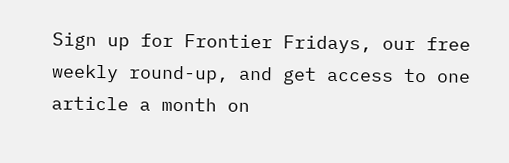Sign up for Frontier Fridays, our free weekly round-up, and get access to one article a month on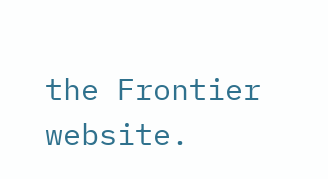the Frontier website.